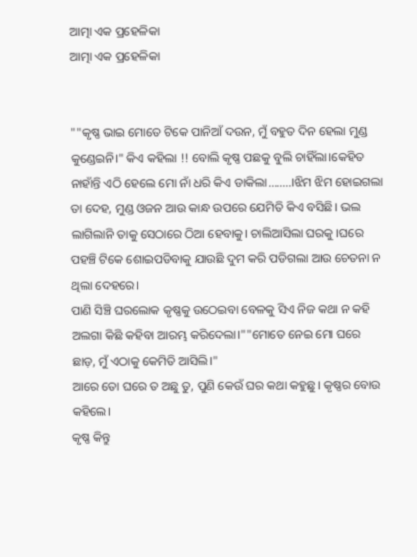ଆତ୍ମା ଏକ ପ୍ରହେଳିକା
ଆତ୍ମା ଏକ ପ୍ରହେଳିକା


""କୃଷ୍ଣ ଭାଇ ମୋତେ ଟିକେ ପାନିଆଁ ଦଉନ, ମୁଁ ବହୁତ ଦିନ ହେଲା ମୁଣ୍ଡ କୁଣ୍ଡେଇନି।" କିଏ କହିଲା !! ବୋଲି କୃଷ୍ଣ ପଛକୁ ବୁଲି ଚାହିଁଲା।କେହିତ ନାହାଁନ୍ତି ଏଠି ହେଲେ ମୋ ନାଁ ଧରି କିଏ ଡାକିଲା........।ଝିମ ଝିମ ହୋଇଗଲା ତା ଦେହ, ମୁଣ୍ଡ ଓଜନ ଆଉ କାନ୍ଧ ଉପରେ ଯେମିତି କିଏ ବସିଛି। ଭଲ ଲାଗିଲାନି ତାକୁ ସେଠାରେ ଠିଆ ହେବାକୁ। ଚାଲିଆସିଲା ଘରକୁ ।ଘରେ ପହଞ୍ଚି ଟିକେ ଶୋଇପଡିବାକୁ ଯାଉଛି ଦୁମ କରି ପଡିଗଲା ଆଉ ଚେତନା ନ ଥିଲା ଦେହରେ।
ପାଣି ସିଞ୍ଚି ଘରଲୋକ କୃଷ୍ଣକୁ ଉଠେଇବା ବେଳକୁ ସିଏ ନିଜ କଥା ନ କହି ଅଲଗା କିଛି କହିବା ଆରମ୍ଭ କରିଦେଲା।""ମୋତେ ନେଇ ମୋ ଘରେ ଛାଡ଼, ମୁଁ ଏଠାକୁ କେମିତି ଆସିଲି।"
ଆରେ ତୋ ଘରେ ତ ଅଛୁ ତୁ, ପୁଣି କେଉଁ ଘର କଥା କହୁଛୁ। କୃଷ୍ଣର ବୋଉ କହିଲେ।
କୃଷ୍ଣ କିନ୍ତୁ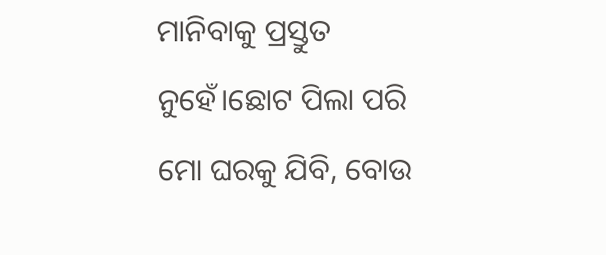ମାନିବାକୁ ପ୍ରସ୍ତୁତ ନୁହେଁ।ଛୋଟ ପିଲା ପରି ମୋ ଘରକୁ ଯିବି, ବୋଉ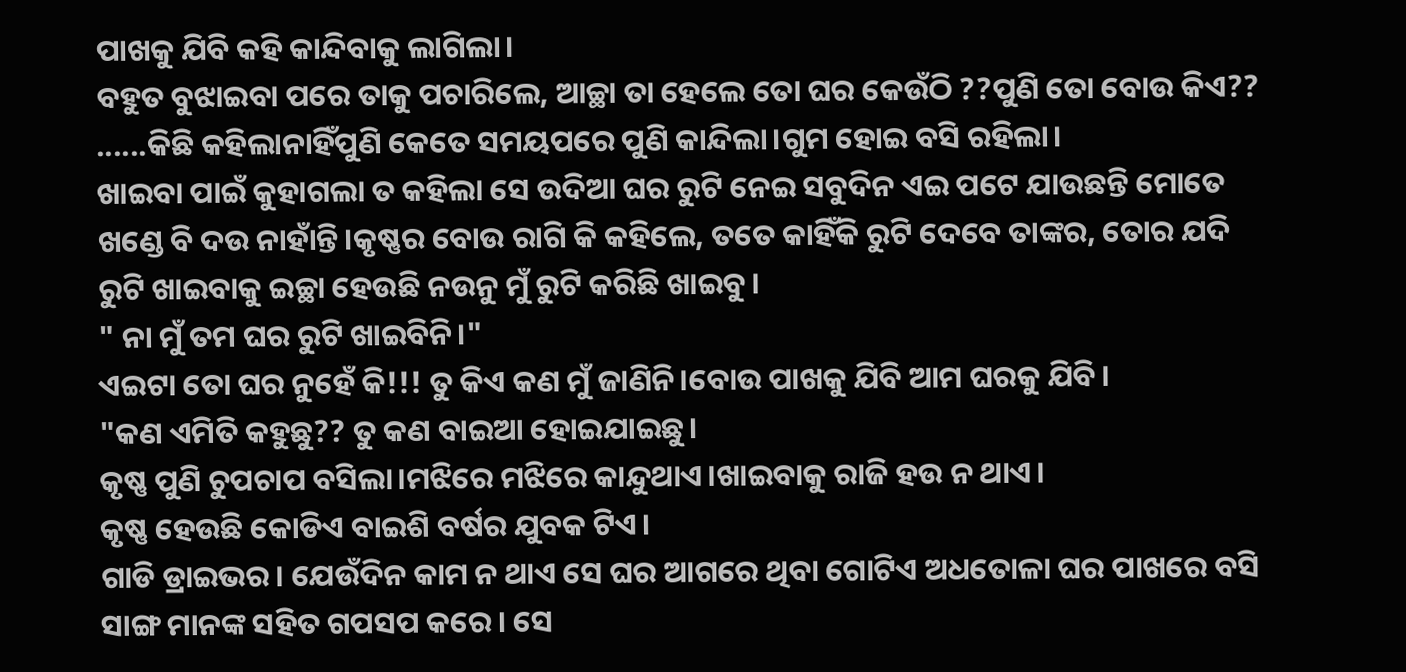ପାଖକୁ ଯିବି କହି କାନ୍ଦିବାକୁ ଲାଗିଲା।
ବହୁତ ବୁଝାଇବା ପରେ ତାକୁ ପଚାରିଲେ, ଆଚ୍ଛା ତା ହେଲେ ତୋ ଘର କେଉଁଠି ??ପୁଣି ତୋ ବୋଉ କିଏ?? ......କିଛି କହିଲାନାହିଁପୁଣି କେତେ ସମୟପରେ ପୁଣି କାନ୍ଦିଲା।ଗୁମ ହୋଇ ବସି ରହିଲା।
ଖାଇବା ପାଇଁ କୁହାଗଲା ତ କହିଲା ସେ ଉଦିଆ ଘର ରୁଟି ନେଇ ସବୁଦିନ ଏଇ ପଟେ ଯାଉଛନ୍ତି ମୋତେ ଖଣ୍ଡେ ବି ଦଉ ନାହାଁନ୍ତି।କୃଷ୍ଣର ବୋଉ ରାଗି କି କହିଲେ, ତତେ କାହିଁକି ରୁଟି ଦେବେ ତାଙ୍କର, ତୋର ଯଦି ରୁଟି ଖାଇବାକୁ ଇଚ୍ଛା ହେଉଛି ନଉନୁ ମୁଁ ରୁଟି କରିଛି ଖାଇବୁ।
" ନା ମୁଁ ତମ ଘର ରୁଟି ଖାଇବିନି।"
ଏଇଟା ତୋ ଘର ନୁହେଁ କି!!! ତୁ କିଏ କଣ ମୁଁ ଜାଣିନି।ବୋଉ ପାଖକୁ ଯିବି ଆମ ଘରକୁ ଯିବି।
"କଣ ଏମିତି କହୁଛୁ?? ତୁ କଣ ବାଇଆ ହୋଇଯାଇଛୁ।
କୃଷ୍ଣ ପୁଣି ଚୁପଚାପ ବସିଲା।ମଝିରେ ମଝିରେ କାନ୍ଦୁଥାଏ।ଖାଇବାକୁ ରାଜି ହଉ ନ ଥାଏ।
କୃଷ୍ଣ ହେଉଛି କୋଡିଏ ବାଇଶି ବର୍ଷର ଯୁବକ ଟିଏ।
ଗାଡି ଡ୍ରାଇଭର। ଯେଉଁଦିନ କାମ ନ ଥାଏ ସେ ଘର ଆଗରେ ଥିବା ଗୋଟିଏ ଅଧତୋଳା ଘର ପାଖରେ ବସି
ସାଙ୍ଗ ମାନଙ୍କ ସହିତ ଗପସପ କରେ। ସେ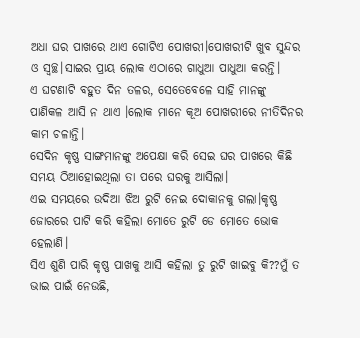ଅଧା ଘର ପାଖରେ ଥାଏ ଗୋଟିଏ ପୋଖରୀ।ପୋଖରୀଟି ଖୁବ ସୁନ୍ଦର ଓ ସ୍ୱଚ୍ଛ।ସାଇର ପ୍ରାୟ ଲୋକ ଏଠାରେ ଗାଧୁଆ ପାଧୁଆ କରନ୍ତି।
ଏ ଘଟଣାଟି ବହୁତ ଦିନ ତଳର, ସେତେବେଳେ ସାହି ମାନଙ୍କୁ ପାଣିକଳ ଆସି ନ ଥାଏ ।ଲୋକ ମାନେ କୂଅ ପୋଖରୀରେ ନୀତିଦିନର କାମ ଚଳାନ୍ତି।
ସେଦିନ କୃଷ୍ଣ ସାଙ୍ଗମାନଙ୍କୁ ଅପେକ୍ଷା କରି ସେଇ ଘର ପାଖରେ କିଛି ସମୟ ଠିଆହୋଇଥିଲା ତା ପରେ ଘରକୁ ଆସିଲା।
ଏଇ ସମୟରେ ଉଦିଆ ଝିଅ ରୁଟି ନେଇ ଦୋକାନକୁ ଗଲା।କୃଷ୍ଣ ଜୋରରେ ପାଟି କରି କହିଲା ମୋତେ ରୁଟି ଡେ ମୋତେ ଭୋକ ହେଲାଣି।
ସିଏ ଶୁଣି ପାରି କୃଷ୍ଣ ପାଖକୁ ଆସି କହିଲା ତୁ ରୁଟି ଖାଇବୁ କି??ମୁଁ ତ ଭାଇ ପାଇଁ ନେଉଛି,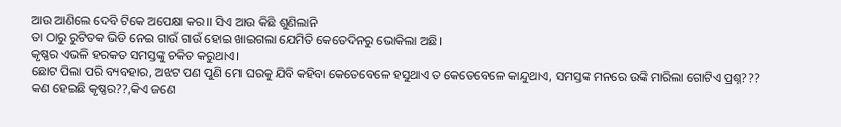ଆଉ ଆଣିଲେ ଦେବି ଟିକେ ଅପେକ୍ଷା କର।। ସିଏ ଆଉ କିଛି ଶୁଣିଲାନି
ତା ଠାରୁ ରୁଟିତକ ଭିଡି ନେଇ ଗାଉଁ ଗାଉଁ ହୋଇ ଖାଇଗଲା ଯେମିତି କେତେଦିନରୁ ଭୋକିଲା ଅଛି।
କୃଷ୍ଣର ଏଭଳି ହରକତ ସମସ୍ତଙ୍କୁ ଚକିତ କରୁଥାଏ।
ଛୋଟ ପିଲା ପରି ବ୍ୟବହାର, ଅଝଟ ପଣ ପୁଣି ମୋ ଘରକୁ ଯିବି କହିବା କେତେବେଳେ ହସୁଥାଏ ତ କେତେବେଳେ କାନ୍ଦୁଥାଏ, ସମସ୍ତଙ୍କ ମନରେ ଉଙ୍କି ମାରିଲା ଗୋଟିଏ ପ୍ରଶ୍ନ???
କଣ ହେଇଛି କୃଷ୍ଣର??,କିଏ ଜଣେ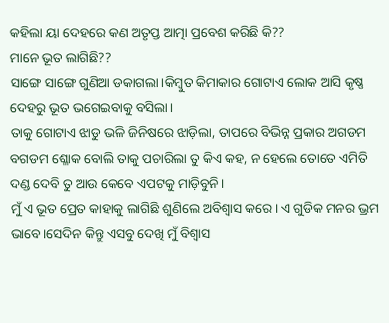କହିଲା ୟା ଦେହରେ କଣ ଅତୃପ୍ତ ଆତ୍ମା ପ୍ରବେଶ କରିଛି କି??
ମାନେ ଭୂତ ଲାଗିଛି??
ସାଙ୍ଗେ ସାଙ୍ଗେ ଗୁଣିଆ ଡକାଗଲା।କିମ୍ବୁତ କିମାକାର ଗୋଟାଏ ଲୋକ ଆସି କୃଷ୍ଣ ଦେହରୁ ଭୂତ ଭଗେଇବାକୁ ବସିଲା।
ତାକୁ ଗୋଟାଏ ଝାଡୁ ଭଳି ଜିନିଷରେ ଝାଡ଼ିଲା, ତାପରେ ବିଭିନ୍ନ ପ୍ରକାର ଅଗଡମ ବଗଡମ ଶ୍ଳୋକ ବୋଲି ତାକୁ ପଚାରିଲା ତୁ କିଏ କହ, ନ ହେଲେ ତୋତେ ଏମିତି ଦଣ୍ଡ ଦେବି ତୁ ଆଉ କେବେ ଏପଟକୁ ମାଡ଼ିବୁନି।
ମୁଁ ଏ ଭୂତ ପ୍ରେତ କାହାକୁ ଲାଗିଛି ଶୁଣିଲେ ଅବିଶ୍ୱାସ କରେ। ଏ ଗୁଡିକ ମନର ଭ୍ରମ ଭାବେ।ସେଦିନ କିନ୍ତୁ ଏସବୁ ଦେଖି ମୁଁ ବିଶ୍ୱାସ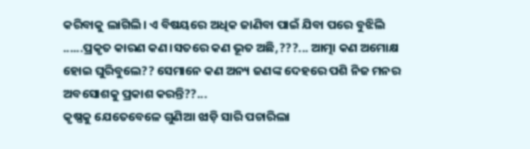କରିବାକୁ ଲାଗିଲି। ଏ ବିଷୟରେ ଅଧିକ ଜାଣିବା ପାଇଁ ଯିବା ପରେ ବୁଝିଲି ......ପ୍ରକୃତ କାରଣ କଣ।ସତରେ କଣ ଭୂତ ଅଛି,???... ଆତ୍ମା କଣ ଅମୋକ୍ଷ ହୋଇ ଘୁରିବୁଲେ?? ସେମାନେ କଣ ଅନ୍ୟ ଜଣଙ୍କ ଦେହରେ ପଶି ନିଜ ମନର ଅବସୋଶକୁ ପ୍ରକାଶ କରନ୍ତି??...
କୃଷ୍ଣକୁ ଯେତେବେଳେ ଗୁଣିଆ ଝାଡ଼ି ସାରି ପଚାରିଲା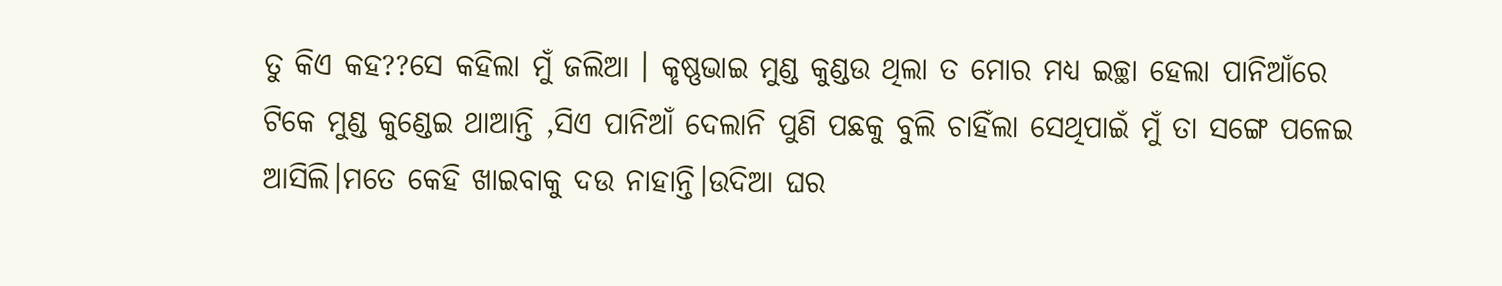ତୁ କିଏ କହ??ସେ କହିଲା ମୁଁ ଜଲିଆ । କୃଷ୍ଣଭାଇ ମୁଣ୍ଡ କୁଣ୍ଡଉ ଥିଲା ତ ମୋର ମଧ୍ୟ ଇଚ୍ଛା ହେଲା ପାନିଆଁରେ ଟିକେ ମୁଣ୍ଡ କୁଣ୍ଡେଇ ଥାଆନ୍ତି ,ସିଏ ପାନିଆଁ ଦେଲାନି ପୁଣି ପଛକୁ ବୁଲି ଚାହିଁଲା ସେଥିପାଇଁ ମୁଁ ତା ସଙ୍ଗେ ପଳେଇ ଆସିଲି।ମତେ କେହି ଖାଇବାକୁ ଦଉ ନାହାନ୍ତି।ଉଦିଆ ଘର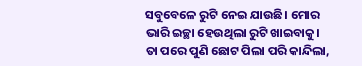ସବୁବେଳେ ରୁଟି ନେଇ ଯାଉଛି। ମୋର ଭାରି ଇଚ୍ଛା ହେଉଥିଲା ରୁଟି ଖାଇବାକୁ।
ତା ପରେ ପୁଣି ଛୋଟ ପିଲା ପରି କାନ୍ଦିଲା,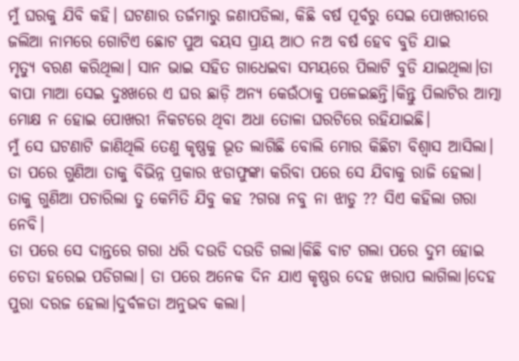ମୁଁ ଘରକୁ ଯିବି କହି। ଘଟଣାର ତର୍ଜମାରୁ ଜଣାପଡିଲା, କିଛି ବର୍ଷ ପୂର୍ବରୁ ସେଇ ପୋଖରୀରେ ଜଲିଆ ନାମରେ ଗୋଟିଏ ଛୋଟ ପୁଅ ବୟସ ପ୍ରାୟ ଆଠ ନଅ ବର୍ଷ ହେବ ବୁଡି ଯାଇ
ମୃତ୍ୟୁ ବରଣ କରିଥିଲା। ସାନ ଭାଇ ସହିତ ଗାଧେଇବା ସମୟରେ ପିଲାଟି ବୁଡି ଯାଇଥିଲା।ତା ବାପା ମାଆ ସେଇ ଦୁଃଖରେ ଏ ଘର ଛାଡ଼ି ଅନ୍ୟ କେଉଁଠାକୁ ପଳେଇଛନ୍ତି।କିନ୍ତୁ ପିଲାଟିର ଆତ୍ମା ମୋକ୍ଷ ନ ହୋଇ ପୋଖରୀ ନିକଟରେ ଥିବା ଅଧା ତୋଳା ଘରଟିରେ ରହିଯାଇଛି।
ମୁଁ ସେ ଘଟଣାଟି ଜାଣିଥିଲି ତେଣୁ କୃଷ୍ଣକୁ ଭୂତ ଲାଗିଛି ବୋଲି ମୋର କିଛିଟା ବିଶ୍ୱାସ ଆସିଲା।
ତା ପରେ ଗୁଣିଆ ତାକୁ ବିଭିନ୍ନ ପ୍ରକାର ଝଡାଫୁଙ୍କା କରିବା ପରେ ସେ ଯିବାକୁ ରାଜି ହେଲା।
ତାକୁ ଗୁଣିଆ ପଚାରିଲା ତୁ କେମିତି ଯିବୁ କହ ?ଗରା ନବୁ ନା ଝାଡୁ ?? ସିଏ କହିଲା ଗରା ନେବି।
ତା ପରେ ସେ ଦାନ୍ତରେ ଗରା ଧରି ଦଉଡି ଦଉଡି ଗଲା।କିଛି ବାଟ ଗଲା ପରେ ଦୁମ ହୋଇ ଚେତା ହରେଇ ପଡିଗଲା। ତା ପରେ ଅନେକ ଦିନ ଯାଏ କୃଷ୍ଣର ଦେହ ଖରାପ ଲାଗିଲା।ଦେହ ପୁରା ଦରଜ ହେଲା।ଦୁର୍ବଳତା ଅନୁଭବ କଲା।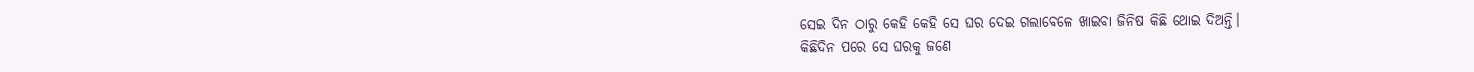ସେଇ ଦିନ ଠାରୁ କେହି କେହି ସେ ଘର ଦେଇ ଗଲାବେଳେ ଖାଇବା ଜିନିଷ କିଛି ଥୋଇ ଦିଅନ୍ତି।
କିଛିଦିନ ପରେ ସେ ଘରକୁ ଜଣେ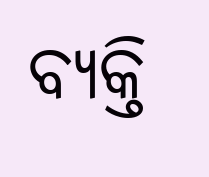ବ୍ୟକ୍ତି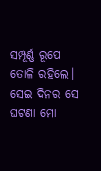ସମ୍ପୂର୍ଣ୍ଣ ରୂପେ ତୋଳି ରହିଲେ।
ସେଇ ଦିନର ସେ ଘଟଣା ମୋ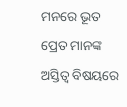ମନରେ ଭୂତ ପ୍ରେତ ମାନଙ୍କ ଅସ୍ତିତ୍ୱ ବିଷୟରେ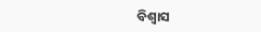ବିଶ୍ୱାସ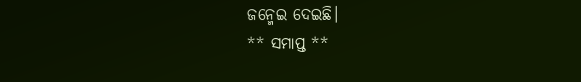ଜନ୍ମେଇ ଦେଇଛି।
** ସମାପ୍ତ **